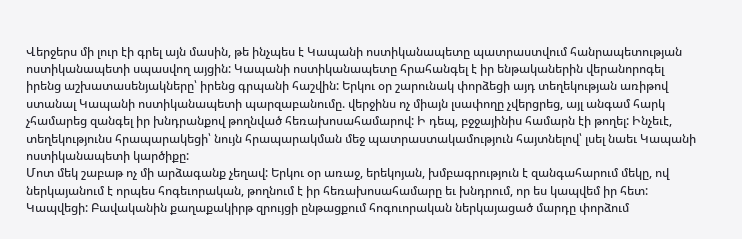Վերջերս մի լուր էի գրել այն մասին, թե ինչպես է Կապանի ոստիկանապետը պատրաստվում հանրապետության ոստիկանապետի սպասվող այցին: Կապանի ոստիկանապետը հրահանգել է իր ենթականերին վերանորոգել իրենց աշխատասենյակները՝ իրենց գրպանի հաշվին: Երկու օր շարունակ փորձեցի այդ տեղեկության առիթով ստանալ Կապանի ոստիկանապետի պարզաբանումը. վերջինս ոչ միայն լսափողը չվերցրեց, այլ անգամ հարկ չհամարեց զանգել իր խնդրանքով թողնված հեռախոսահամարով: Ի դեպ, բջջայինիս համարն էի թողել: Ինչեւէ, տեղեկությունս հրապարակեցի՝ նույն հրապարակման մեջ պատրաստակամություն հայտնելով՝ լսել նաեւ Կապանի ոստիկանապետի կարծիքը:
Մոտ մեկ շաբաթ ոչ մի արձագանք չեղավ: Երկու օր առաջ, երեկոյան, խմբագրություն է զանգահարում մեկը, ով ներկայանում է որպես հոգեւորական, թողնում է իր հեռախոսահամարը եւ խնդրում, որ ես կապվեմ իր հետ: Կապվեցի: Բավականին քաղաքակիրթ զրույցի ընթացքում հոգուորական ներկայացած մարդը փորձում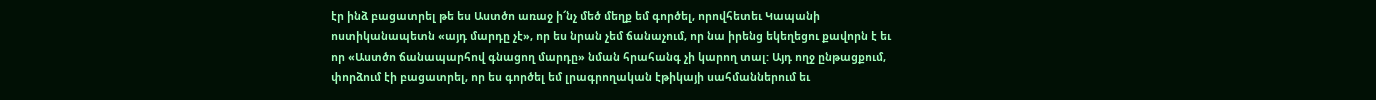էր ինձ բացատրել թե ես Աստծո առաջ ի՜նչ մեծ մեղք եմ գործել, որովհետեւ Կապանի ոստիկանապետն «այդ մարդը չէ», որ ես նրան չեմ ճանաչում, որ նա իրենց եկեղեցու քավորն է եւ որ «Աստծո ճանապարհով գնացող մարդը» նման հրահանգ չի կարող տալ: Այդ ողջ ընթացքում, փորձում էի բացատրել, որ ես գործել եմ լրագրողական էթիկայի սահմաններում եւ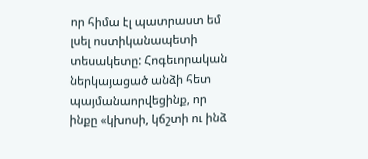որ հիմա էլ պատրաստ եմ լսել ոստիկանապետի տեսակետը: Հոգեւորական ներկայացած անձի հետ պայմանաորվեցինք, որ ինքը «կխոսի, կճշտի ու ինձ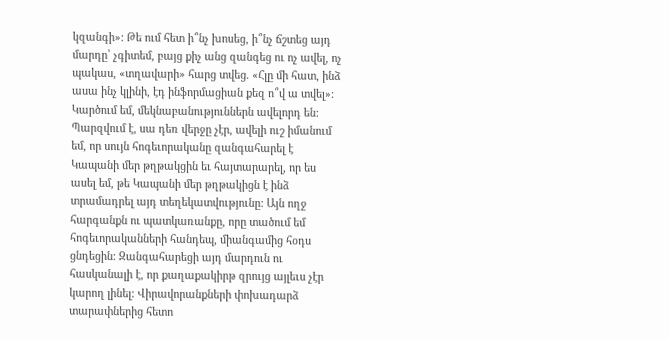կզանգի»: Թե ում հետ ի՞նչ խոսեց, ի՞նչ ճշտեց այդ մարդը՝ չգիտեմ, բայց քիչ անց զանգեց ու ոչ ավել, ոչ պակաս, «տղավարի» հարց տվեց. «Հլը մի հատ, ինձ ասա ինչ կլինի, էդ ինֆորմացիան քեզ ո՞վ ա տվել»: Կարծում եմ, մեկնաբանություններն ավելորդ են:
Պարզվում է, սա դեռ վերջը չէր, ավելի ուշ իմանում եմ, որ սույն հոգեւորականը զանգահարել է Կապանի մեր թղթակցին եւ հայտարարել, որ ես ասել եմ, թե Կապանի մեր թղթակիցն է ինձ տրամադրել այդ տեղեկատվությունը: Այն ողջ հարգանքն ու պատկառանքը, որը տածում եմ հոգեւորականների հանդեպ, միանգամից հօդս ցնդեցին: Զանգահարեցի այդ մարդուն ու հասկանալի է, որ քաղաքակիրթ զրույց այլեւս չէր կարող լինել: Վիրավորանքների փոխադարձ տարափներից հետո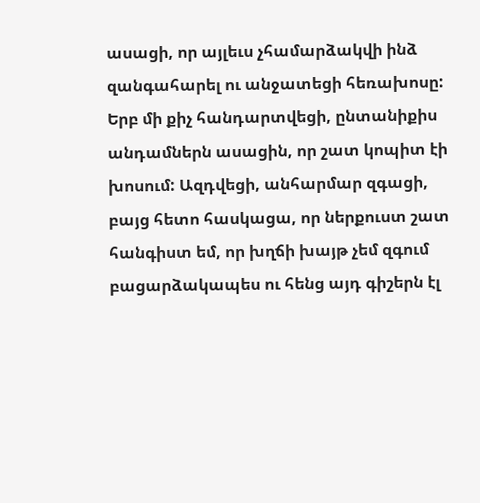ասացի, որ այլեւս չհամարձակվի ինձ զանգահարել ու անջատեցի հեռախոսը:
Երբ մի քիչ հանդարտվեցի, ընտանիքիս անդամներն ասացին, որ շատ կոպիտ էի խոսում: Ազդվեցի, անհարմար զգացի, բայց հետո հասկացա, որ ներքուստ շատ հանգիստ եմ, որ խղճի խայթ չեմ զգում բացարձակապես ու հենց այդ գիշերն էլ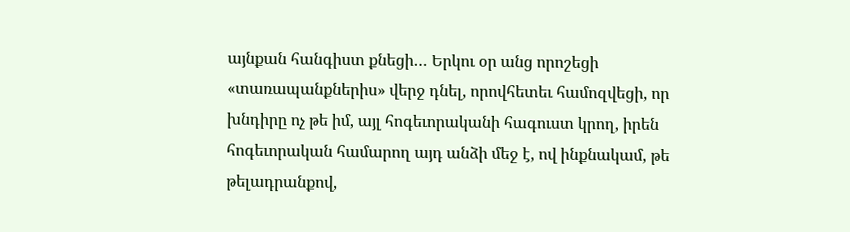այնքան հանգիստ քնեցի… Երկու օր անց որոշեցի «տառապանքներիս» վերջ դնել, որովհետեւ համոզվեցի, որ խնդիրը ոչ թե իմ, այլ հոգեւորականի հագուստ կրող, իրեն հոգեւորական համարող այդ անձի մեջ է, ով ինքնակամ, թե թելադրանքով,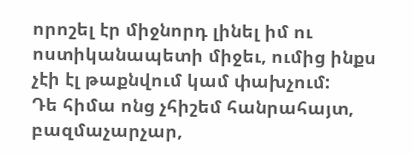որոշել էր միջնորդ լինել իմ ու ոստիկանապետի միջեւ, ումից ինքս չէի էլ թաքնվում կամ փախչում:
Դե հիմա ոնց չհիշեմ հանրահայտ, բազմաչարչար,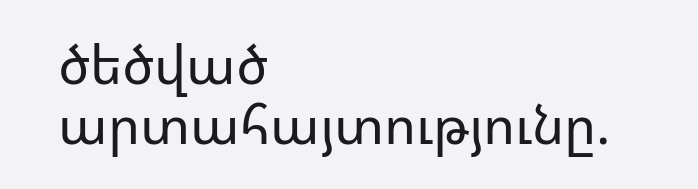ծեծված արտահայտությունը.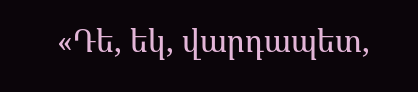«Դե, եկ, վարդապետ,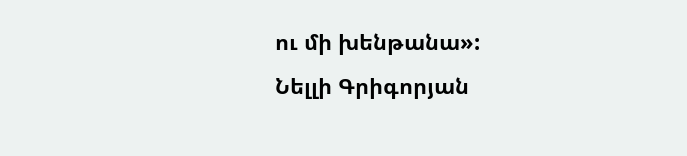ու մի խենթանա»:
Նելլի Գրիգորյան